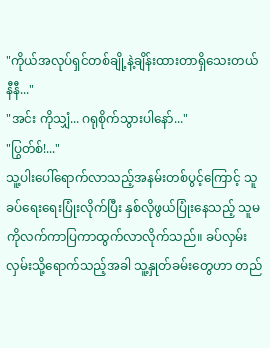"ကိုယ်အလုပ်ရှင်တစ်ချို့နဲ့ချိန်းထားတာရှိသေးတယ် နီနီ..."
"အင်း ကိုသျှံ... ဂရုစိုက်သွားပါနော်..."
"ပြွတ်စ်!..."
သူ့ပါးပေါ်ရောက်လာသည့်အနမ်းတစ်ပွင့်ကြောင့် သူခပ်ရေးရေးပြုံးလိုက်ပြီး နှစ်လိုဖွယ်ပြုံးနေသည့် သူမကိုလက်ကာပြကာထွက်လာလိုက်သည်။ ခပ်လှမ်းလှမ်းသို့ရောက်သည့်အခါ သူ့နှုတ်ခမ်းတွေဟာ တည်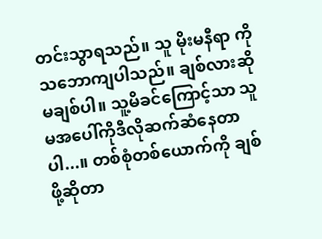တင်းသွာရသည်။ သူ မိုးမနီရာ ကိုသဘောကျပါသည်။ ချစ်လားဆို မချစ်ပါ။ သူ့မိခင်ကြောင့်သာ သူမအပေါ်ကိုဒီလိုဆက်ဆံနေတာပါ...။ တစ်စုံတစ်ယောက်ကို ချစ်ဖို့ဆိုတာ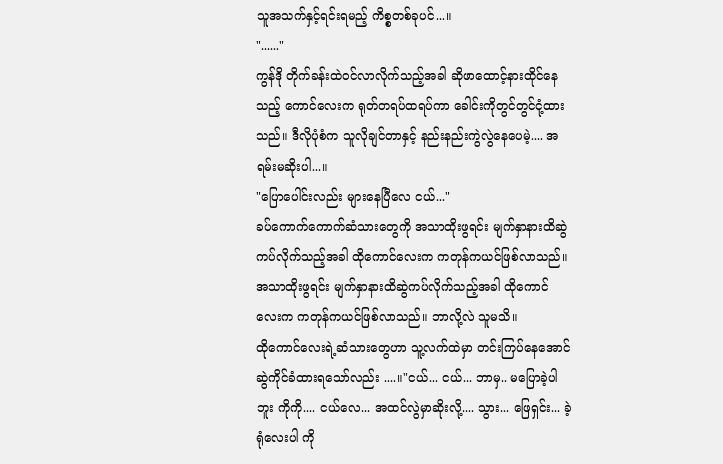သူအသက်နှင့်ရင်းရမည့် ကိစ္စတစ်ခုပင်...။
"......"
ကွန်ဒို တိုက်ခန်းထဲဝင်လာလိုက်သည့်အခါ ဆိုဖာထောင့်နားထိုင်နေသည့် ကောင်လေးက ရုတ်တရပ်ထရပ်ကာ ခေါင်းကိုတွင်တွင်ငုံ့ထားသည်။ ဒီလိုပုံစံက သူလိုချင်တာနှင့် နည်းနည်းကွဲလွဲနေပေမဲ့.... အရမ်းမဆိုးပါ...။
"ပြောပေါင်းလည်း များနေပြီလေ ငယ်..."
ခပ်ကောက်ကောက်ဆံသားတွေကို အသာထိုးဖွရင်း မျက်နှာနားထိဆွဲကပ်လိုက်သည့်အခါ ထိုကောင်လေးက ကတုန်ကယင်ဖြစ်လာသည်။ အသာထိုးဖွရင်း မျက်နှာနားထိဆွဲကပ်လိုက်သည့်အခါ ထိုကောင်လေးက ကတုန်ကယင်ဖြစ်လာသည်။ ဘာလို့လဲ သူမသိ။
ထိုကောင်လေးရဲ့ဆံသားတွေဟာ သူ့လက်ထဲမှာ တင်းကြပ်နေအောင် ဆွဲကိုင်ခံထားရသော်လည်း ....။"ငယ်... ငယ်... ဘာမှ.. မပြောခဲ့ပါဘူး ကိုကို.... ငယ်လေ... အထင်လွဲမှာဆိုးလို့.... သွား... ဖြေရှင်း... ခဲ့ရုံလေးပါ ကို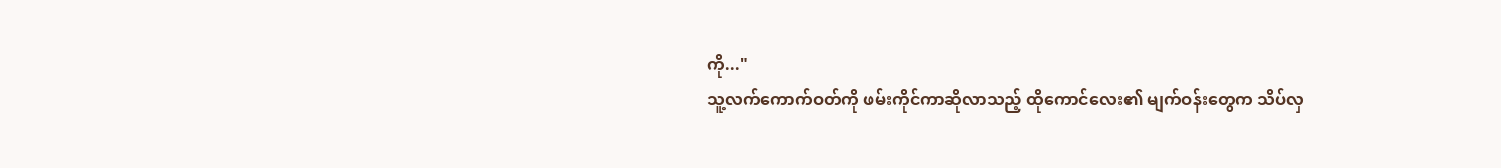ကို..."
သူ့လက်ကောက်ဝတ်ကို ဖမ်းကိုင်ကာဆိုလာသည့် ထိုကောင်လေး၏ မျက်ဝန်းတွေက သိပ်လှ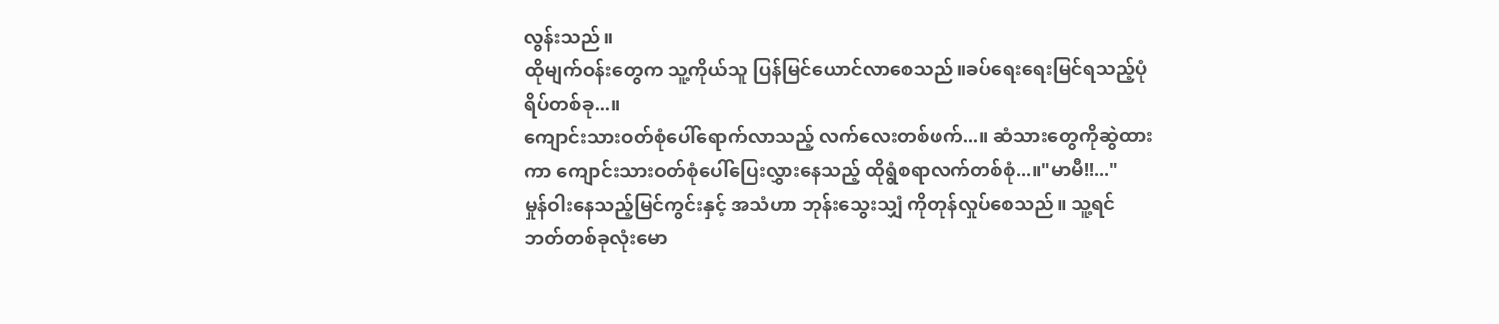လွန်းသည်။
ထိုမျက်ဝန်းတွေက သူ့ကိုယ်သူ ပြန်မြင်ယောင်လာစေသည်။ခပ်ရေးရေးမြင်ရသည့်ပုံရိပ်တစ်ခု...။
ကျောင်းသားဝတ်စုံပေါ်ရောက်လာသည့် လက်လေးတစ်ဖက်...။ ဆံသားတွေကိုဆွဲထားကာ ကျောင်းသားဝတ်စုံပေါ်ပြေးလွှားနေသည့် ထိုရွံစရာလက်တစ်စုံ...။"မာမီ!!..."
မှုန်ဝါးနေသည့်မြင်ကွင်းနှင့် အသံဟာ ဘုန်းသွေးသျှံ ကိုတုန်လှုပ်စေသည်။ သူ့ရင်ဘတ်တစ်ခုလုံးမော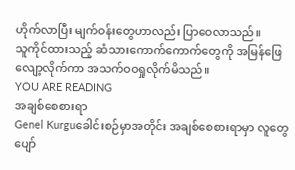ဟိုက်လာပြီး မျက်ဝန်းတွေဟာလည်း ပြာဝေလာသည်။
သူကိုင်ထားသည့် ဆံသားကောက်ကောက်တွေကို အမြန်ဖြေလျော့လိုက်ကာ အသက်ဝဝရှုလိုက်မိသည်။
YOU ARE READING
အချစ်စေစားရာ
Genel Kurguခေါင်းစဉ်မှာအတိုင်း အချစ်စေစားရာမှာ လူတွေပျော်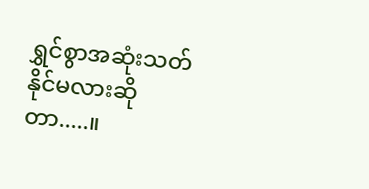ရွှင်စွာအဆုံးသတ်နိုင်မလားဆိုတာ.....။